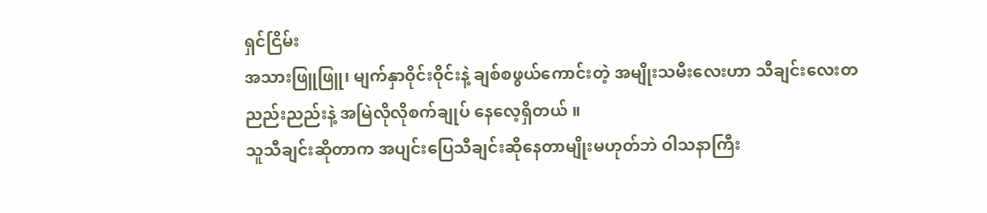ရှင်ငြိမ်း
အသားဖြူဖြူ၊ မျက်နှာဝိုင်းဝိုင်းနဲ့ ချစ်စဖွယ်ကောင်းတဲ့ အမျိုးသမီးလေးဟာ သီချင်းလေးတညည်းညည်းနဲ့ အမြဲလိုလိုစက်ချုပ် နေလေ့ရှိတယ် ။
သူသီချင်းဆိုတာက အပျင်းပြေသီချင်းဆိုနေတာမျိုးမဟုတ်ဘဲ ဝါသနာကြီး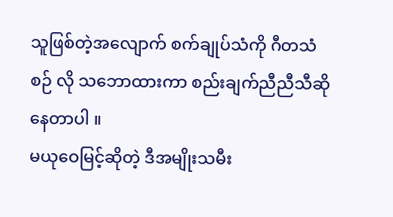သူဖြစ်တဲ့အလျောက် စက်ချုပ်သံကို ဂီတသံစဉ် လို သဘောထားကာ စည်းချက်ညီညီသီဆိုနေတာပါ ။
မယုဝေမြင့်ဆိုတဲ့ ဒီအမျိုးသမီး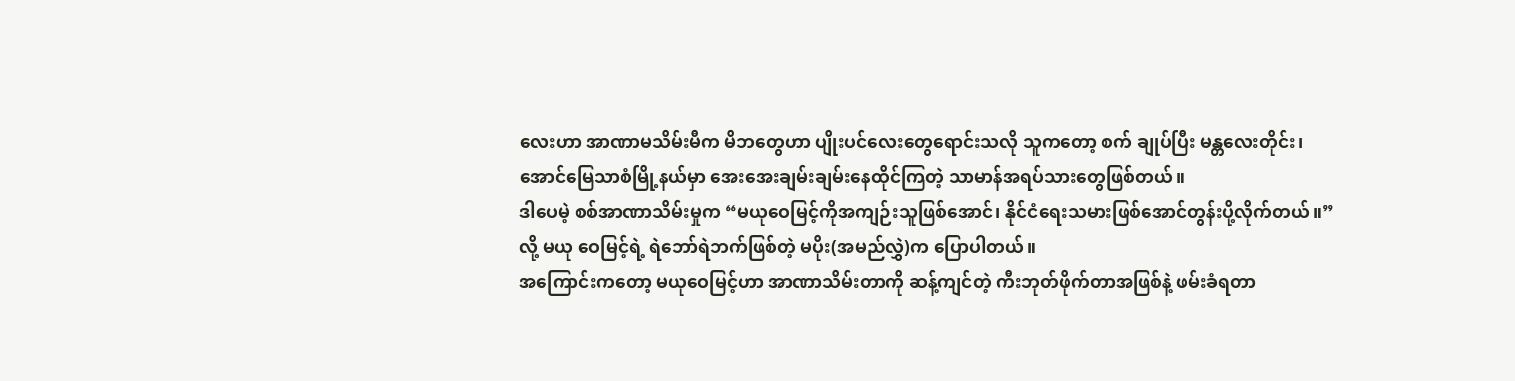လေးဟာ အာဏာမသိမ်းမီက မိဘတွေဟာ ပျိုးပင်လေးတွေရောင်းသလို သူကတော့ စက် ချုပ်ပြီး မန္တလေးတိုင်း၊ အောင်မြေသာစံမြို့နယ်မှာ အေးအေးချမ်းချမ်းနေထိုင်ကြတဲ့ သာမာန်အရပ်သားတွေဖြစ်တယ်။
ဒါပေမဲ့ စစ်အာဏာသိမ်းမှုက “မယုဝေမြင့်ကိုအကျဉ်းသူဖြစ်အောင်၊ နိုင်ငံရေးသမားဖြစ်အောင်တွန်းပို့လိုက်တယ်။” လို့ မယု ဝေမြင့်ရဲ့ ရဲဘော်ရဲဘက်ဖြစ်တဲ့ မပိုး(အမည်လွှဲ)က ပြောပါတယ်။
အကြောင်းကတော့ မယုဝေမြင့်ဟာ အာဏာသိမ်းတာကို ဆန့်ကျင်တဲ့ ကီးဘုတ်ဖိုက်တာအဖြစ်နဲ့ ဖမ်းခံရတာ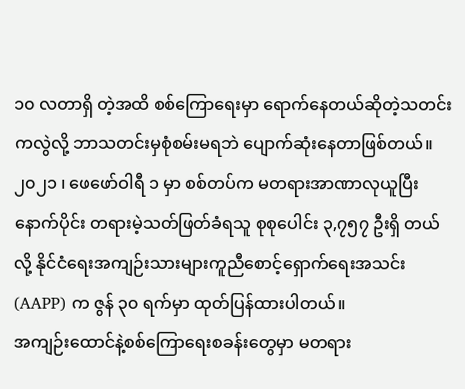၁၀ လတာရှိ တဲ့အထိ စစ်ကြောရေးမှာ ရောက်နေတယ်ဆိုတဲ့သတင်းကလွဲလို့ ဘာသတင်းမှစုံစမ်းမရဘဲ ပျောက်ဆုံးနေတာဖြစ်တယ်။
၂၀၂၁ ၊ ဖေဖော်ဝါရီ ၁ မှာ စစ်တပ်က မတရားအာဏာလုယူပြီးနောက်ပိုင်း တရားမဲ့သတ်ဖြတ်ခံရသူ စုစုပေါင်း ၃,၇၅၇ ဦးရှိ တယ်လို့ နိုင်ငံရေးအကျဉ်းသားများကူညီစောင့်ရှောက်ရေးအသင်း (AAPP) က ဇွန် ၃၀ ရက်မှာ ထုတ်ပြန်ထားပါတယ်။
အကျဉ်းထောင်နဲ့စစ်ကြောရေးစခန်းတွေမှာ မတရား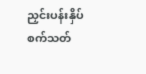ညှင်းပန်းနှိပ်စက်သတ်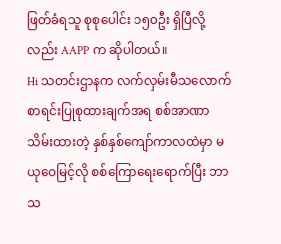ဖြတ်ခံရသူ စုစုပေါင်း ၁၅၀ဦး ရှိပြီလို့လည်း AAPP က ဆိုပါတယ်။
Hi သတင်းဌာနက လက်လှမ်းမီသလောက် စာရင်းပြုစုထားချက်အရ စစ်အာဏာသိမ်းထားတဲ့ နှစ်နှစ်ကျော်ကာလထဲမှာ မယုဝေမြင့်လို စစ်ကြောရေးရောက်ပြီး ဘာသ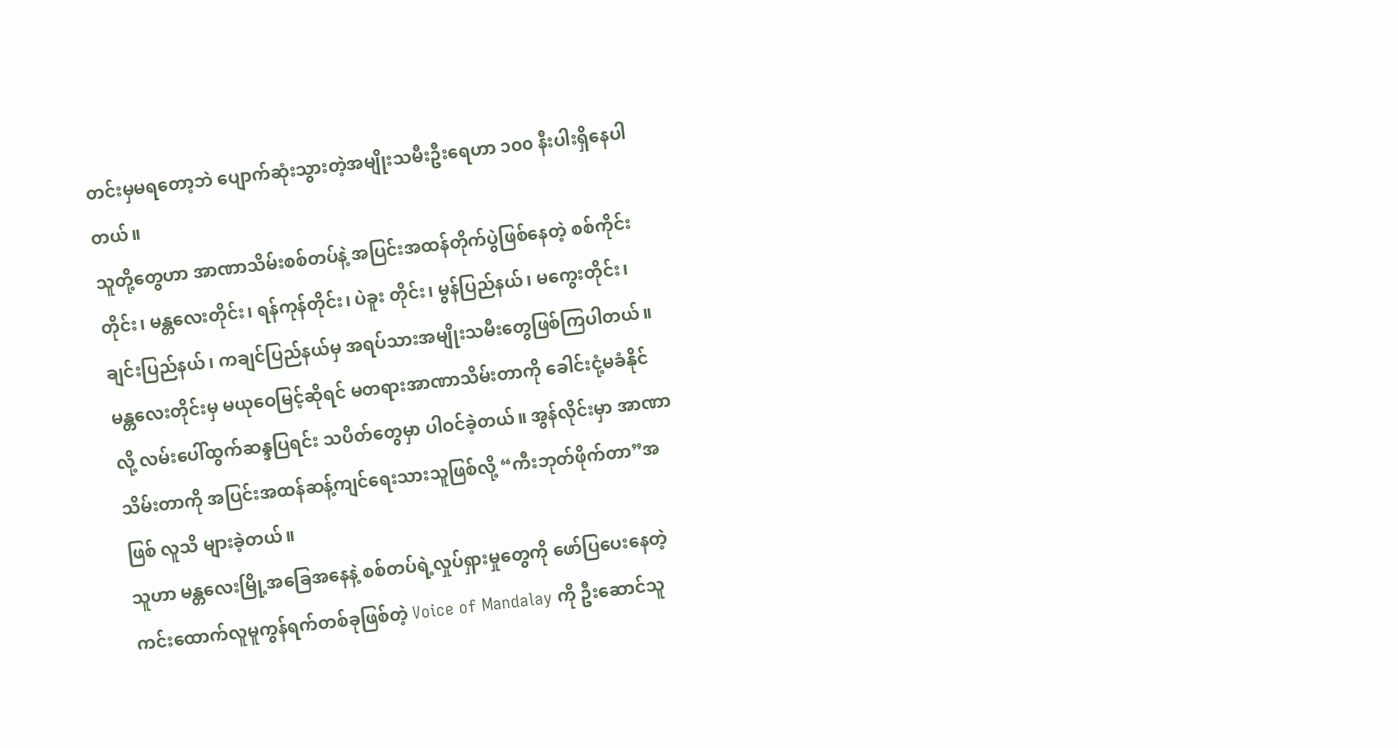တင်းမှမရတော့ဘဲ ပျောက်ဆုံးသွားတဲ့အမျိုးသမီးဦးရေဟာ ၁၀၀ နီးပါးရှိနေပါတယ်။
သူတို့တွေဟာ အာဏာသိမ်းစစ်တပ်နဲ့ အပြင်းအထန်တိုက်ပွဲဖြစ်နေတဲ့ စစ်ကိုင်းတိုင်း၊ မန္တလေးတိုင်း၊ ရန်ကုန်တိုင်း၊ ပဲခူး တိုင်း၊ မွန်ပြည်နယ်၊ မကွေးတိုင်း၊ ချင်းပြည်နယ်၊ ကချင်ပြည်နယ်မှ အရပ်သားအမျိုးသမီးတွေဖြစ်ကြပါတယ်။
မန္တလေးတိုင်းမှ မယုဝေမြင့်ဆိုရင် မတရားအာဏာသိမ်းတာကို ခေါင်းငုံ့မခံနိုင်လို့ လမ်းပေါ်ထွက်ဆန္ဒပြရင်း သပိတ်တွေမှာ ပါဝင်ခဲ့တယ်။ အွန်လိုင်းမှာ အာဏာသိမ်းတာကို အပြင်းအထန်ဆန့်ကျင်ရေးသားသူဖြစ်လို့ “ကီးဘုတ်ဖိုက်တာ”အဖြစ် လူသိ များခဲ့တယ်။
သူဟာ မန္တလေးမြို့အခြေအနေနဲ့ စစ်တပ်ရဲ့လှုပ်ရှားမှုတွေကို ဖော်ပြပေးနေတဲ့ကင်းထောက်လူမူကွန်ရက်တစ်ခုဖြစ်တဲ့ Voice of Mandalay ကို ဦးဆောင်သူ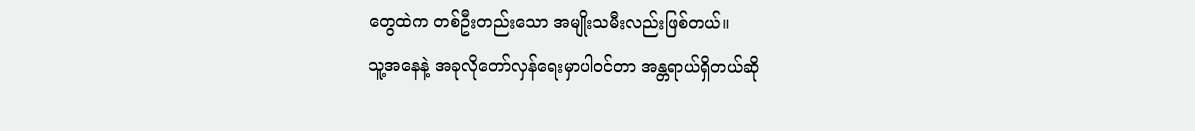တွေထဲက တစ်ဦးတည်းသော အမျိုးသမီးလည်းဖြစ်တယ်။
သူ့အနေနဲ့ အခုလိုတော်လှန်ရေးမှာပါဝင်တာ အန္တရာယ်ရှိတယ်ဆို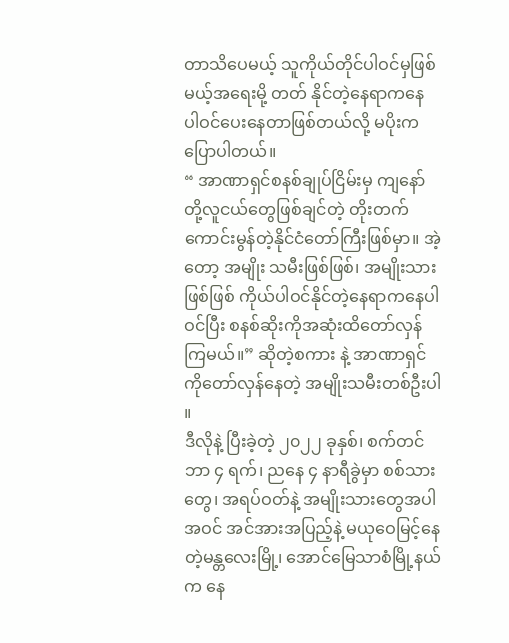တာသိပေမယ့် သူကိုယ်တိုင်ပါဝင်မှဖြစ်မယ့်အရေးမို့ တတ် နိုင်တဲ့နေရာကနေ ပါဝင်ပေးနေတာဖြစ်တယ်လို့ မပိုးက ပြောပါတယ်။
“ အာဏာရှင်စနစ်ချုပ်ငြိမ်းမှ ကျနော်တို့လူငယ်တွေဖြစ်ချင်တဲ့ တိုးတက်ကောင်းမွန်တဲ့နိုင်ငံတော်ကြီးဖြစ်မှာ။ အဲ့တော့ အမျိုး သမီးဖြစ်ဖြစ်၊ အမျိုးသားဖြစ်ဖြစ် ကိုယ်ပါဝင်နိုင်တဲ့နေရာကနေပါဝင်ပြီး စနစ်ဆိုးကိုအဆုံးထိတော်လှန်ကြမယ်။” ဆိုတဲ့စကား နဲ့ အာဏာရှင်ကိုတော်လှန်နေတဲ့ အမျိုးသမီးတစ်ဦးပါ ။
ဒီလိုနဲ့ ပြီးခဲ့တဲ့ ၂၀၂၂ ခုနှစ်၊ စက်တင်ဘာ ၄ ရက်၊ ညနေ ၄ နာရီခွဲမှာ စစ်သားတွေ၊ အရပ်ဝတ်နဲ့ အမျိုးသားတွေအပါအဝင် အင်အားအပြည့်နဲ့ မယုဝေမြင့်နေတဲ့မန္တလေးမြို့၊ အောင်မြေသာစံမြို့နယ်က နေ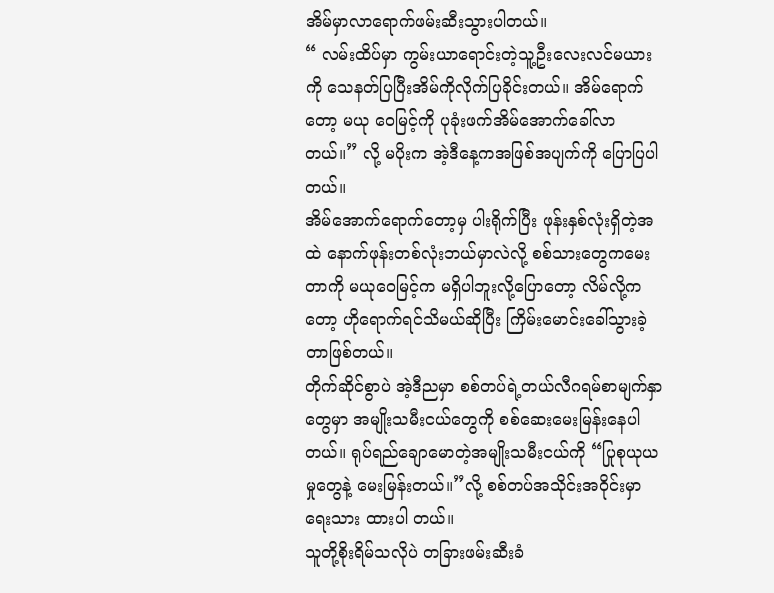အိမ်မှာလာရောက်ဖမ်းဆီးသွားပါတယ်။
“ လမ်းထိပ်မှာ ကွမ်းယာရောင်းတဲ့သူ့ဦးလေးလင်မယားကို သေနတ်ပြပြီးအိမ်ကိုလိုက်ပြခိုင်းတယ်။ အိမ်ရောက်တော့ မယု ဝေမြင့်ကို ပုခုံးဖက်အိမ်အောက်ခေါ်လာတယ်။” လို့ မပိုးက အဲ့ဒီနေ့ကအဖြစ်အပျက်ကို ပြောပြပါတယ်။
အိမ်အောက်ရောက်တော့မှ ပါးရိုက်ပြီး ဖုန်းနှစ်လုံးရှိတဲ့အထဲ နောက်ဖုန်းတစ်လုံးဘယ်မှာလဲလို့ စစ်သားတွေကမေးတာကို မယုဝေမြင့်က မရှိပါဘူးလို့ပြောတော့ လိမ်လို့ကတော့ ဟိုရောက်ရင်သိမယ်ဆိုပြီး ကြိမ်းမောင်းခေါ်သွားခဲ့တာဖြစ်တယ်။
တိုက်ဆိုင်စွာပဲ အဲ့ဒီညမှာ စစ်တပ်ရဲ့တယ်လီဂရမ်စာမျက်နှာတွေမှာ အမျိုးသမီးငယ်တွေကို စစ်ဆေးမေးမြန်းနေပါတယ်။ ရုပ်ရည်ချောမောတဲ့အမျိုးသမီးငယ်ကို “ပြုစုယုယမှုတွေနဲ့ မေးမြန်းတယ်။”လို့ စစ်တပ်အသိုင်းအဝိုင်းမှာရေးသား ထားပါ တယ်။
သူတို့စိုးရိမ်သလိုပဲ တခြားဖမ်းဆီးခံ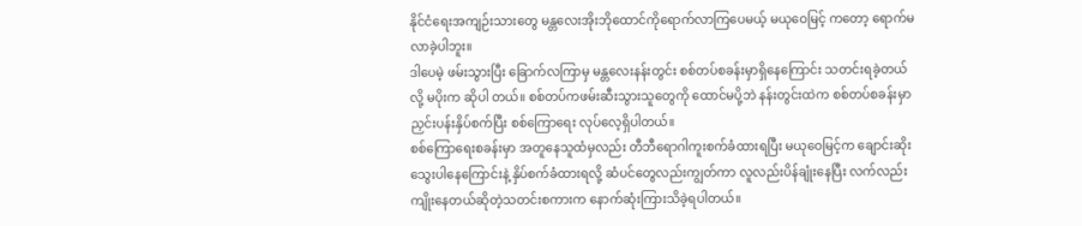နိုင်ငံရေးအကျဉ်းသားတွေ မန္တလေးအိုးဘိုထောင်ကိုရောက်လာကြပေမယ့် မယုဝေမြင့် ကတော့ ရောက်မလာခဲ့ပါဘူး။
ဒါပေမဲ့ ဖမ်းသွားပြီး ခြောက်လကြာမှ မန္တလေးနန်းတွင်း စစ်တပ်စခန်းမှာရှိနေကြောင်း သတင်းရခဲ့တယ်လို့ မပိုးက ဆိုပါ တယ်။ စစ်တပ်ကဖမ်းဆီးသွားသူတွေကို ထောင်မပို့ဘဲ နန်းတွင်းထဲက စစ်တပ်စခန်းမှာ ညှင်းပန်းနှိပ်စက်ပြီး စစ်ကြောရေး လုပ်လေ့ရှိပါတယ်။
စစ်ကြောရေးစခန်းမှာ အတူနေသူထံမှလည်း တီဘီရောဂါကူးစက်ခံထားရပြီး မယုဝေမြင့်က ချောင်းဆိုးသွေးပါနေကြောင်းနဲ့ နှိပ်စက်ခံထားရလို့ ဆံပင်တွေလည်းကျွတ်ကာ လူလည်းပိန်ချုံးနေပြီး လက်လည်းကျိုးနေတယ်ဆိုတဲ့သတင်းစကားက နောက်ဆုံးကြားသိခဲ့ရပါတယ်။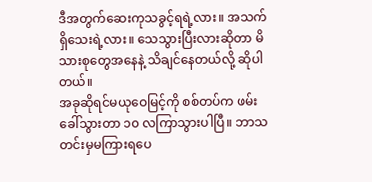ဒီအတွက်ဆေးကုသခွင့်ရရဲ့လား။ အသက်ရှိသေးရဲ့လား။ သေသွားပြီးလားဆိုတာ မိသားစုတွေအနေနဲ့ သိချင်နေတယ်လို့ ဆိုပါတယ်။
အခုဆိုရင်မယုဝေမြင့်ကို စစ်တပ်က ဖမ်းခေါ်သွားတာ ၁၀ လကြာသွားပါပြီ။ ဘာသတင်းမှမကြားရပေ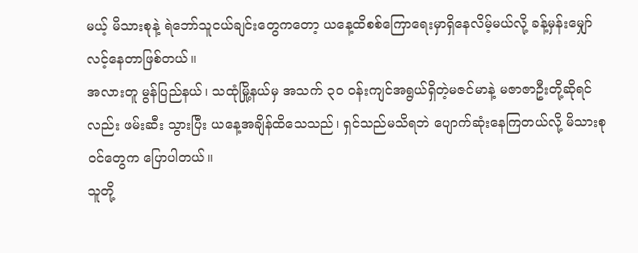မယ့် မိသားစုနဲ့ ရဲဘော်သူငယ်ချင်းတွေကတော့ ယနေ့ထိစစ်ကြောရေးမှာရှိနေလိမ့်မယ်လို့ ခန့်မှန်းမျှော်လင့်နေတာဖြစ်တယ်။
အလားတူ မွန်ပြည်နယ်၊ သထုံမြို့နယ်မှ အသက် ၃၀ ဝန်းကျင်အရွယ်ရှိတဲ့မဇင်မာနဲ့ မဇာဇာဦးတို့ဆိုရင်လည်း ဖမ်းဆီး သွားပြီး ယနေ့အချိန်ထိသေသည်၊ ရှင်သည်မသိရဘဲ ပျောက်ဆုံးနေကြတယ်လို့ မိသားစုဝင်တွေက ပြောပါတယ်။
သူတို့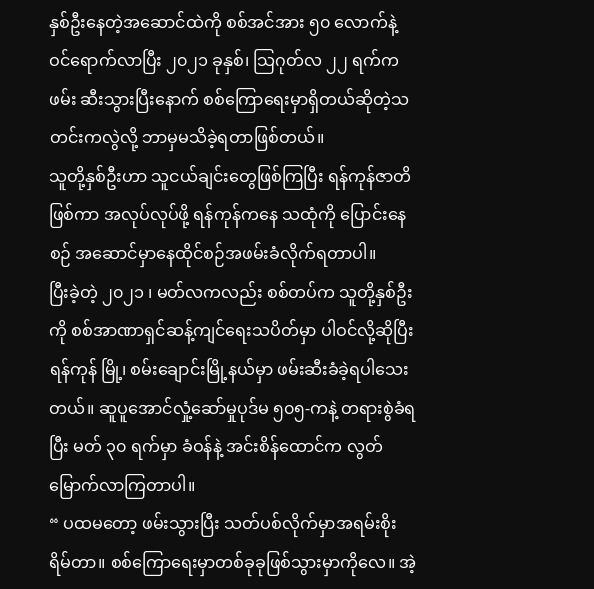နှစ်ဦးနေတဲ့အဆောင်ထဲကို စစ်အင်အား ၅၀ လောက်နဲ့ ဝင်ရောက်လာပြီး ၂၀၂၁ ခုနှစ်၊ သြဂုတ်လ ၂၂ ရက်က ဖမ်း ဆီးသွားပြီးနောက် စစ်ကြောရေးမှာရှိတယ်ဆိုတဲ့သတင်းကလွဲလို့ ဘာမှမသိခဲ့ရတာဖြစ်တယ်။
သူတို့နှစ်ဦးဟာ သူငယ်ချင်းတွေဖြစ်ကြပြီး ရန်ကုန်ဇာတိဖြစ်ကာ အလုပ်လုပ်ဖို့ ရန်ကုန်ကနေ သထုံကို ပြောင်းနေစဉ် အဆောင်မှာနေထိုင်စဉ်အဖမ်းခံလိုက်ရတာပါ။
ပြီးခဲ့တဲ့ ၂၀၂၁ ၊ မတ်လကလည်း စစ်တပ်က သူတို့နှစ်ဦးကို စစ်အာဏာရှင်ဆန့်ကျင်ရေးသပိတ်မှာ ပါဝင်လို့ဆိုပြီး ရန်ကုန် မြို့၊ စမ်းချောင်းမြို့နယ်မှာ ဖမ်းဆီးခံခဲ့ရပါသေးတယ်။ ဆူပူအောင်လှုံ့ဆော်မှုပုဒ်မ ၅၀၅-ကနဲ့ တရားစွဲခံရပြီး မတ် ၃၀ ရက်မှာ ခံဝန်နဲ့ အင်းစိန်ထောင်က လွတ်မြောက်လာကြတာပါ။
“ ပထမတော့ ဖမ်းသွားပြီး သတ်ပစ်လိုက်မှာအရမ်းစိုးရိမ်တာ။ စစ်ကြောရေးမှာတစ်ခုခုဖြစ်သွားမှာကိုလေ။ အဲ့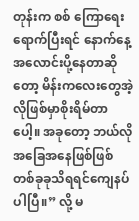တုန်းက စစ် ကြောရေးရောက်ပြီးရင် နောက်နေ့အလောင်းပို့နေတာဆိုတော့ မိန်းကလေးတွေအဲ့လိုဖြစ်မှာစိုးရိမ်တာပေါ့။ အခုတော့ ဘယ်လို အခြေအနေဖြစ်ဖြစ် တစ်ခုခုသိရရင်ကျေနပ်ပါပြီ။” လို့ မ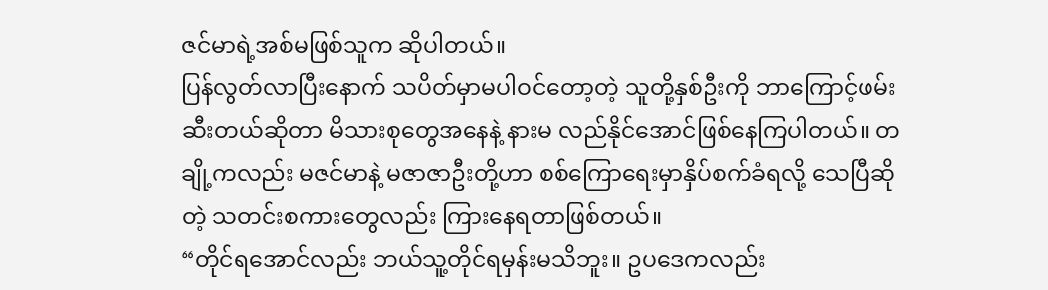ဇင်မာရဲ့အစ်မဖြစ်သူက ဆိုပါတယ်။
ပြန်လွတ်လာပြီးနောက် သပိတ်မှာမပါဝင်တော့တဲ့ သူတို့နှစ်ဦးကို ဘာကြောင့်ဖမ်းဆီးတယ်ဆိုတာ မိသားစုတွေအနေနဲ့ နားမ လည်နိုင်အောင်ဖြစ်နေကြပါတယ်။ တချို့ကလည်း မဇင်မာနဲ့ မဇာဇာဦးတို့ဟာ စစ်ကြောရေးမှာနှိပ်စက်ခံရလို့ သေပြီဆိုတဲ့ သတင်းစကားတွေလည်း ကြားနေရတာဖြစ်တယ်။
“တိုင်ရအောင်လည်း ဘယ်သူ့တိုင်ရမှန်းမသိဘူး။ ဥပဒေကလည်း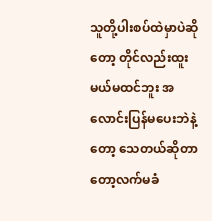သူတို့ပါးစပ်ထဲမှာပဲဆိုတော့ တိုင်လည်းထူးမယ်မထင်ဘူး အလောင်းပြန်မပေးဘဲနဲ့တော့ သေတယ်ဆိုတာတော့လက်မခံ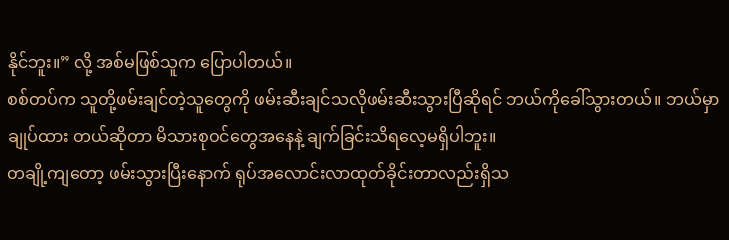နိုင်ဘူး။” လို့ အစ်မဖြစ်သူက ပြောပါတယ်။
စစ်တပ်က သူတို့ဖမ်းချင်တဲ့သူတွေကို ဖမ်းဆီးချင်သလိုဖမ်းဆီးသွားပြီဆိုရင် ဘယ်ကိုခေါ်သွားတယ်။ ဘယ်မှာချုပ်ထား တယ်ဆိုတာ မိသားစုဝင်တွေအနေနဲ့ ချက်ခြင်းသိရလေ့မရှိပါဘူး။
တချို့ကျတော့ ဖမ်းသွားပြီးနောက် ရုပ်အလောင်းလာထုတ်ခိုင်းတာလည်းရှိသ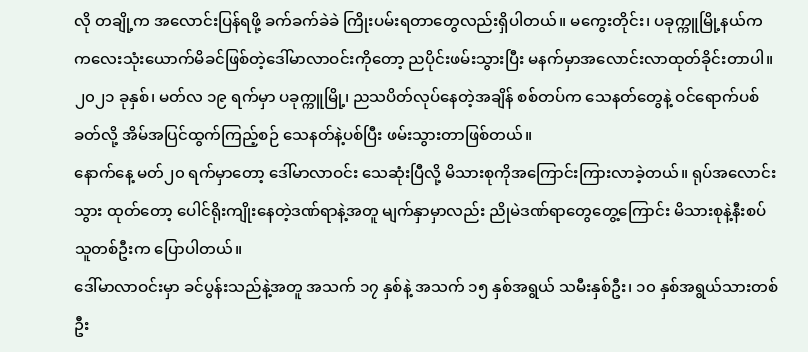လို တချို့က အလောင်းပြန်ရဖို့ ခက်ခက်ခဲခဲ ကြိုးပမ်းရတာတွေလည်းရှိပါတယ်။ မကွေးတိုင်း၊ ပခုက္ကူမြို့နယ်က ကလေးသုံးယောက်မိခင်ဖြစ်တဲ့ဒေါ်မာလာဝင်းကိုတော့ ညပိုင်းဖမ်းသွားပြီး မနက်မှာအလောင်းလာထုတ်ခိုင်းတာပါ။
၂၀၂၁ ခုနှစ်၊ မတ်လ ၁၉ ရက်မှာ ပခုက္ကူမြို့၊ ညသပိတ်လုပ်နေတဲ့အချိန် စစ်တပ်က သေနတ်တွေနဲ့ ဝင်ရောက်ပစ်ခတ်လို့ အိမ်အပြင်ထွက်ကြည့်စဉ် သေနတ်နဲ့ပစ်ပြီး ဖမ်းသွားတာဖြစ်တယ်။
နောက်နေ့ မတ်၂၀ ရက်မှာတော့ ဒေါ်မာလာဝင်း သေဆုံးပြီလို့ မိသားစုကိုအကြောင်းကြားလာခဲ့တယ်။ ရုပ်အလောင်းသွား ထုတ်တော့ ပေါင်ရိုးကျိုးနေတဲ့ဒဏ်ရာနဲ့အတူ မျက်နှာမှာလည်း ညိုမဲဒဏ်ရာတွေတွေ့ကြောင်း မိသားစုနဲ့နီးစပ်သူတစ်ဦးက ပြောပါတယ်။
ဒေါ်မာလာဝင်းမှာ ခင်ပွန်းသည်နဲ့အတူ အသက် ၁၇ နှစ်နဲ့ အသက် ၁၅ နှစ်အရွယ် သမီးနှစ်ဦး၊ ၁၀ နှစ်အရွယ်သားတစ်ဦး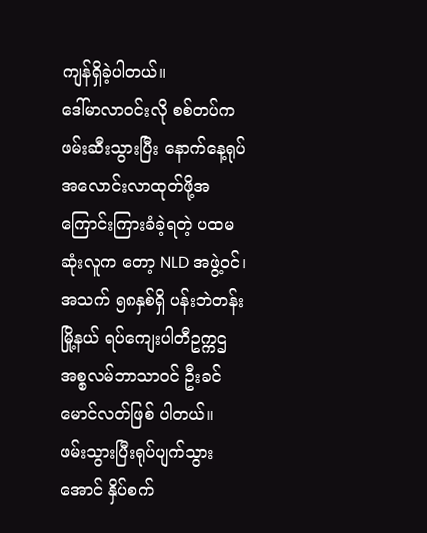ကျန်ရှိခဲ့ပါတယ်။
ဒေါ်မာလာဝင်းလို စစ်တပ်က ဖမ်းဆီးသွားပြီး နောက်နေ့ရုပ်အလောင်းလာထုတ်ဖို့အကြောင်းကြားခံခဲ့ရတဲ့ ပထမဆုံးလူက တော့ NLD အဖွဲ့ဝင်၊ အသက် ၅၈နှစ်ရှိ ပန်းဘဲတန်းမြို့နယ် ရပ်ကျေးပါတီဥက္ကဌ အစ္စလမ်ဘာသာဝင် ဦးခင်မောင်လတ်ဖြစ် ပါတယ်။
ဖမ်းသွားပြီးရုပ်ပျက်သွားအောင် နှိပ်စက်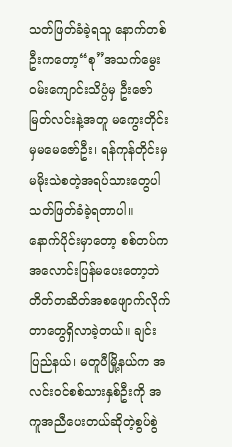သတ်ဖြတ်ခံခဲ့ရသူ နောက်တစ်ဦးကတော့“စု”အသက်မွေးဝမ်းကျောင်းသိပ္ပံမှ ဦးဇော် မြတ်လင်းနဲ့အတူ မကွေးတိုင်းမှမမေဇော်ဦး၊ ရန်ကုန်တိုင်းမှ မမိုးသဲစတဲ့အရပ်သားတွေပါ သတ်ဖြတ်ခံခဲ့ရတာပါ။
နောက်ပိုင်းမှာတော့ စစ်တပ်က အလောင်းပြန်မပေးတော့ဘဲ တိတ်တဆိတ်အစဖျောက်လိုက်တာတွေရှိလာခဲ့တယ်။ ချင်းပြည်နယ်၊ မတူပီမြို့နယ်က အလင်းဝင်စစ်သားနှစ်ဦးကို အကူအညီပေးတယ်ဆိုတဲ့စွပ်စွဲ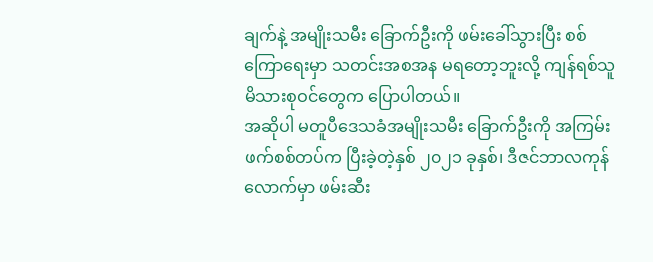ချက်နဲ့ အမျိုးသမီး ခြောက်ဦးကို ဖမ်းခေါ်သွားပြီး စစ်ကြောရေးမှာ သတင်းအစအန မရတော့ဘူးလို့ ကျန်ရစ်သူ မိသားစုဝင်တွေက ပြောပါတယ်။
အဆိုပါ မတူပီဒေသခံအမျိုးသမီး ခြောက်ဦးကို အကြမ်းဖက်စစ်တပ်က ပြီးခဲ့တဲ့နှစ် ၂၀၂၁ ခုနှစ်၊ ဒီဇင်ဘာလကုန်လောက်မှာ ဖမ်းဆီး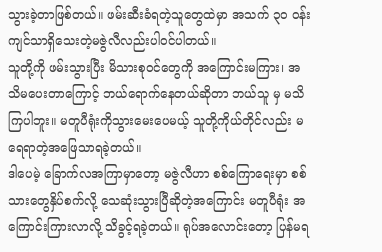သွားခဲ့တာဖြစ်တယ်။ ဖမ်းဆီးခံရတဲ့သူတွေထဲမှာ အသက် ၃၀ ဝန်းကျင်သာရှိသေးတဲ့မဇွဲလီလည်းပါဝင်ပါတယ်။
သူတို့ကို ဖမ်းသွားပြီး မိသားစုဝင်တွေကို အကြောင်းမကြား၊ အသိမပေးတာကြောင့် ဘယ်ရောက်နေတယ်ဆိုတာ ဘယ်သူ မှ မသိကြပါဘူး။ မတူပီရုံးကိုသွားမေးပေမယ့် သူတို့ကိုယ်တိုင်လည်း မရေရာတဲ့အဖြေသာရခဲ့တယ်။
ဒါပေမဲ့ ခြောက်လအကြာမှာတော့ မဇွဲလီဟာ စစ်ကြောရေးမှာ စစ်သားတွေနှိပ်စက်လို့ သေဆုံးသွားပြီဆိုတဲ့အကြောင်း မတူပီရုံး အကြောင်းကြားလာလို့ သိခွင့်ရခဲ့တယ်။ ရုပ်အလောင်းတော့ ပြန်မရ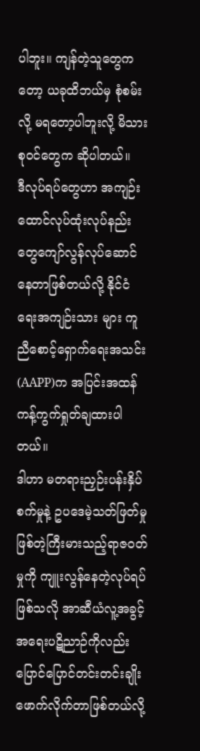ပါဘူး။ ကျန်တဲ့သူတွေကတော့ ယခုထိဘယ်မှ စုံစမ်းလို့ မရတော့ပါဘူးလို့ မိသားစုဝင်တွေက ဆိုပါတယ်။
ဒီလုပ်ရပ်တွေဟာ အကျဉ်းထောင်လုပ်ထုံးလုပ်နည်းတွေကျော်လွန်လုပ်ဆောင်နေတာဖြစ်တယ်လို့ နိုင်ငံရေးအကျဉ်းသား များ ကူညီစောင့်ရှောက်ရေးအသင်း(AAPP)က အပြင်းအထန်ကန့်ကွက်ရှုတ်ချထားပါတယ်။
ဒါဟာ မတရားညှဉ်းပန်းနှိပ်စက်မှုနဲ့ ဥပဒေမဲ့သတ်ဖြတ်မှုဖြစ်တဲ့ကြီးမားသည့်ရာဇဝတ်မှုကို ကျူးလွန်နေတဲ့လုပ်ရပ်ဖြစ်သလို အာဆီယံလူ့အခွင့်အရေးပဋိညာဉ်ကိုလည်း ပြောင်ပြောင်တင်းတင်းချိုးဖောက်လိုက်တာဖြစ်တယ်လို့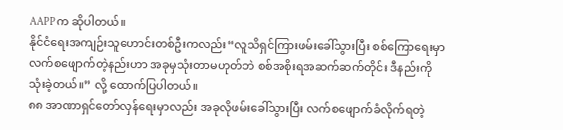AAPPက ဆိုပါတယ်။
နိုင်ငံရေးအကျဉ်းသူဟောင်းတစ်ဦးကလည်း“လူသိရှင်ကြားဖမ်းခေါ်သွားပြီး စစ်ကြောရေးမှာ လက်စဖျောက်တဲ့နည်းဟာ အခုမှသုံးတာမဟုတ်ဘဲ စစ်အစိုးရအဆက်ဆက်တိုင်း ဒီနည်းကိုသုံးခဲ့တယ်။” လို့ ထောက်ပြပါတယ်။
၈၈ အာဏာရှင်တော်လှန်ရေးမှာလည်း အခုလိုဖမ်းခေါ်သွားပြီး လက်စဖျောက်ခံလိုက်ရတဲ့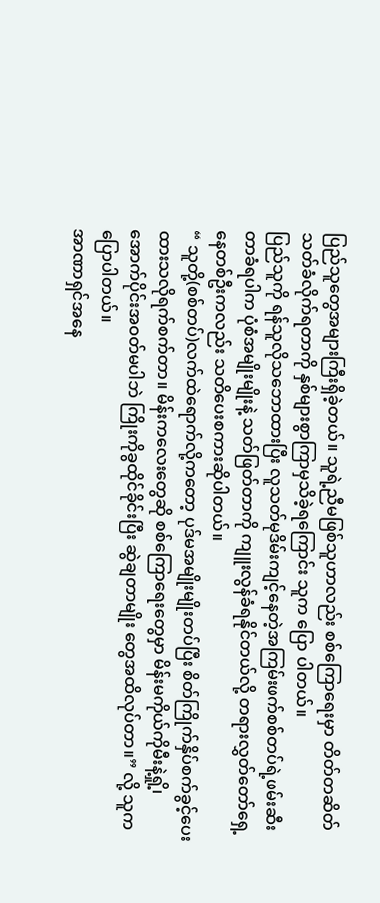ပြည်သူတွေအများကြီးရှိခဲ့တယ်။ သူရဲ့ညီမဖြစ်သူဟာလည်း စစ်ကြောရေးမှာ တိတ်တဆိတ်သတ်ခံလိုက်ရတာကို နှစ်များစွာကြာမှသိခဲ့ရကြောင်း သူက ပြော ပါတယ်။
ပြည်သူကို ရန်သူလိုသဘောထားပြီး လူသတ်မုဒိမ်းကျင့်နေတဲ့အကြမ်းဖက်စစ်တပ်ရဲ့ဖမ်းဆီးတာခံရပါက ပုံစံအမျိုးမျိုးနဲ့ သတ်ဖြတ်တာကို ကျူးလွန်ခံရနိုင်တယ်လို့ တရားလွှတ်တော်ရှေ့နေတစ်ဦးကလည်း သတိပေးစကားဆိုပါတယ်။
“ သူတို့(စစ်တပ်)လက်ထဲရောက်လို့ကတော့ ပုဒ်မအမျိုးမျိုးတပ်ပြီး စိတ်ကြိုက်နှိပ်စက်ခွင့်ပေးထားသလိုရက်စက်တာ။ မိန်းကလေးတွေဆို စစ်ကြောရေးတွေမှာ မိန်းမကိုယ်ကိုမီးနဲ့ရှို့၊ အောက်ပိုင်းအဝတ်မပါဘဲ ကြိုးကိုခွထိုင်ခိုင်းပြီး ဆွဲချတာမျိုး တွေအထိလုပ်တာ။” လို့ သူက ပြောပါတယ်။
အာဏာရှင်အနေ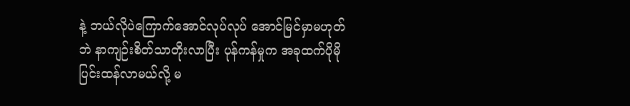နဲ့ ဘယ်လိုပဲကြောက်အောင်လုပ်လုပ် အောင်မြင်မှာမဟုတ်ဘဲ နာကျဉ်းစိတ်သာတိုးလာပြီး ပုန်ကန်မှုက အခုထက်ပိုမိုပြင်းထန်လာမယ်လို့ မ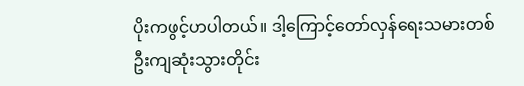ပိုးကဖွင့်ဟပါတယ်။ ဒါ့ကြောင့်တော်လှန်ရေးသမားတစ်ဦးကျဆုံးသွားတိုင်း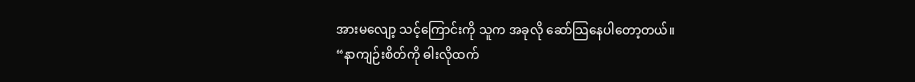အားမလျော့ သင့်ကြောင်းကို သူက အခုလို ဆော်သြနေပါတော့တယ်။
“နာကျဉ်းစိတ်ကို ဓါးလိုထက်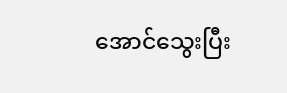အောင်သွေးပြီး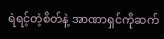ရဲရင့်တဲ့စိတ်နဲ့ အာဏာရှင်ကိုဆက်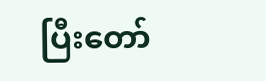ပြီးတော်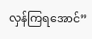လှန်ကြရအောင်”